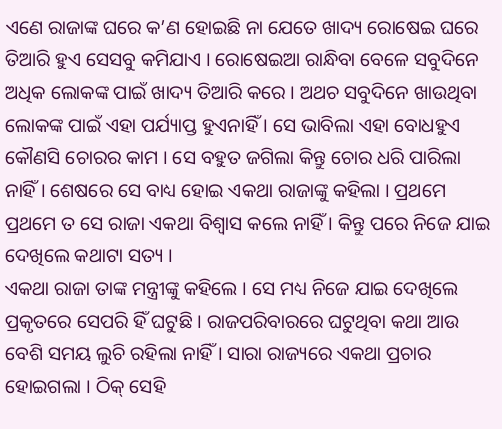ଏଣେ ରାଜାଙ୍କ ଘରେ କ’ଣ ହୋଇଛି ନା ଯେତେ ଖାଦ୍ୟ ରୋଷେଇ ଘରେ ତିଆରି ହୁଏ ସେସବୁ କମିଯାଏ । ରୋଷେଇଆ ରାନ୍ଧିବା ବେଳେ ସବୁଦିନେ ଅଧିକ ଲୋକଙ୍କ ପାଇଁ ଖାଦ୍ୟ ତିଆରି କରେ । ଅଥଚ ସବୁଦିନେ ଖାଉଥିବା ଲୋକଙ୍କ ପାଇଁ ଏହା ପର୍ଯ୍ୟାପ୍ତ ହୁଏନାହିଁ । ସେ ଭାବିଲା ଏହା ବୋଧହୁଏ କୌଣସି ଚୋରର କାମ । ସେ ବହୁତ ଜଗିଲା କିନ୍ତୁ ଚୋର ଧରି ପାରିଲା ନାହିଁ । ଶେଷରେ ସେ ବାଧ୍ୟ ହୋଇ ଏକଥା ରାଜାଙ୍କୁ କହିଲା । ପ୍ରଥମେ ପ୍ରଥମେ ତ ସେ ରାଜା ଏକଥା ବିଶ୍ୱାସ କଲେ ନାହିଁ । କିନ୍ତୁ ପରେ ନିଜେ ଯାଇ ଦେଖିଲେ କଥାଟା ସତ୍ୟ ।
ଏକଥା ରାଜା ତାଙ୍କ ମନ୍ତ୍ରୀଙ୍କୁ କହିଲେ । ସେ ମଧ୍ୟ ନିଜେ ଯାଇ ଦେଖିଲେ ପ୍ରକୃତରେ ସେପରି ହିଁ ଘଟୁଛି । ରାଜପରିବାରରେ ଘଟୁଥିବା କଥା ଆଉ ବେଶି ସମୟ ଲୁଚି ରହିଲା ନାହିଁ । ସାରା ରାଜ୍ୟରେ ଏକଥା ପ୍ରଚାର ହୋଇଗଲା । ଠିକ୍ ସେହି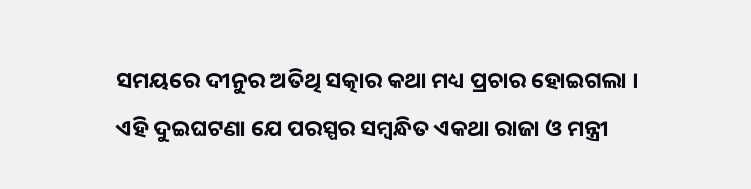ସମୟରେ ଦୀନୁର ଅତିଥି ସତ୍କାର କଥା ମଧ୍ୟ ପ୍ରଚାର ହୋଇଗଲା । ଏହି ଦୁଇଘଟଣା ଯେ ପରସ୍ପର ସମ୍ବନ୍ଧିତ ଏକଥା ରାଜା ଓ ମନ୍ତ୍ରୀ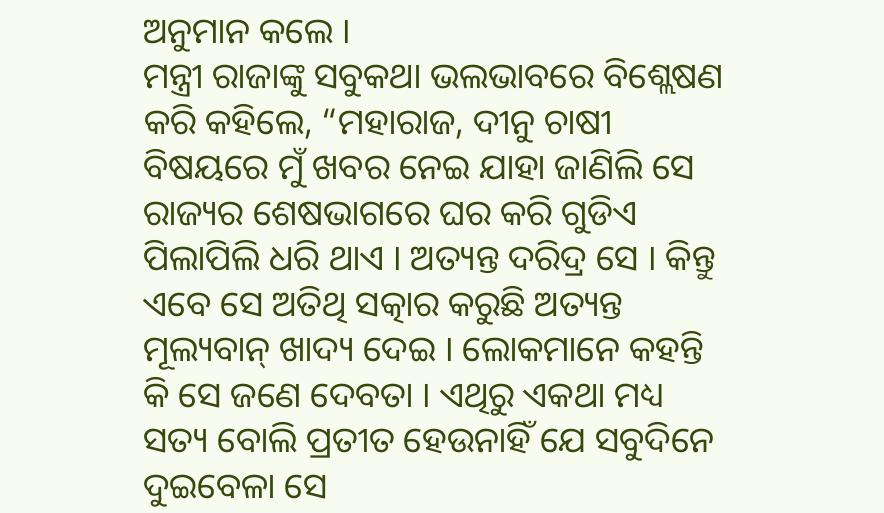ଅନୁମାନ କଲେ ।
ମନ୍ତ୍ରୀ ରାଜାଙ୍କୁ ସବୁକଥା ଭଲଭାବରେ ବିଶ୍ଲେଷଣ କରି କହିଲେ, “ମହାରାଜ, ଦୀନୁ ଚାଷୀ ବିଷୟରେ ମୁଁ ଖବର ନେଇ ଯାହା ଜାଣିଲି ସେ ରାଜ୍ୟର ଶେଷଭାଗରେ ଘର କରି ଗୁଡିଏ ପିଲାପିଲି ଧରି ଥାଏ । ଅତ୍ୟନ୍ତ ଦରିଦ୍ର ସେ । କିନ୍ତୁ ଏବେ ସେ ଅତିଥି ସତ୍କାର କରୁଛି ଅତ୍ୟନ୍ତ ମୂଲ୍ୟବାନ୍ ଖାଦ୍ୟ ଦେଇ । ଲୋକମାନେ କହନ୍ତି କି ସେ ଜଣେ ଦେବତା । ଏଥିରୁ ଏକଥା ମଧ୍ୟ ସତ୍ୟ ବୋଲି ପ୍ରତୀତ ହେଉନାହିଁ ଯେ ସବୁଦିନେ ଦୁଇବେଳା ସେ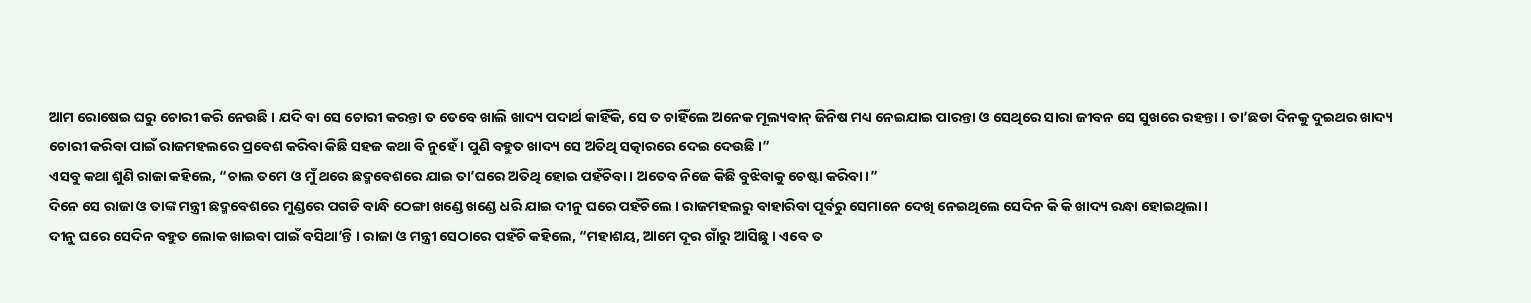ଆମ ରୋଷେଇ ଘରୁ ଚୋରୀ କରି ନେଉଛି । ଯଦି ବା ସେ ଚୋରୀ କରନ୍ତା ତ ତେବେ ଖାଲି ଖାଦ୍ୟ ପଦାର୍ଥ କାହିଁକି, ସେ ତ ଚାହିଁଲେ ଅନେକ ମୂଲ୍ୟବାନ୍ ଜିନିଷ ମଧ୍ୟ ନେଇଯାଇ ପାରନ୍ତା ଓ ସେଥିରେ ସାରା ଜୀବନ ସେ ସୁଖରେ ରହନ୍ତା । ତା’ଛଡା ଦିନକୁ ଦୁଇଥର ଖାଦ୍ୟ ଚୋରୀ କରିବା ପାଇଁ ରାଜମହଲରେ ପ୍ରବେଶ କରିବା କିଛି ସହଜ କଥା ବି ନୁହେଁ । ପୁଣି ବହୁତ ଖାଦ୍ୟ ସେ ଅତିଥି ସତ୍କାରରେ ଦେଇ ଦେଉଛି ।”
ଏସବୁ କଥା ଶୁଣି ରାଜା କହିଲେ, “ଚାଲ ତମେ ଓ ମୁଁ ଥରେ ଛଦ୍ମବେଶରେ ଯାଇ ତା’ଘରେ ଅତିଥି ହୋଇ ପହଁଚିବା । ଅତେବ ନିଜେ କିଛି ବୁଝିବାକୁ ଚେଷ୍ଟା କରିବା ।”
ଦିନେ ସେ ରାଜା ଓ ତାଙ୍କ ମନ୍ତ୍ରୀ ଛଦ୍ମବେଶରେ ମୁଣ୍ଡରେ ପଗଡି ବାନ୍ଧି ଠେଙ୍ଗା ଖଣ୍ଡେ ଖଣ୍ଡେ ଧରି ଯାଇ ଦୀନୁ ଘରେ ପହଁଚିଲେ । ରାଜମହଲରୁ ବାହାରିବା ପୂର୍ବରୁ ସେମାନେ ଦେଖି ନେଇଥିଲେ ସେଦିନ କି କି ଖାଦ୍ୟ ରନ୍ଧା ହୋଇଥିଲା ।
ଦୀନୁ ଘରେ ସେଦିନ ବହୁତ ଲୋକ ଖାଇବା ପାଇଁ ବସିଥା’ନ୍ତି । ରାଜା ଓ ମନ୍ତ୍ରୀ ସେଠାରେ ପହଁଚି କହିଲେ, “ମହାଶୟ, ଆମେ ଦୂର ଗାଁରୁ ଆସିଛୁ । ଏବେ ତ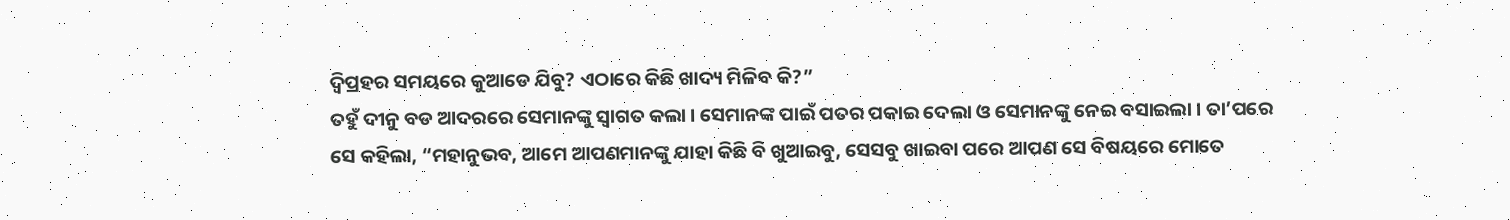ଦ୍ୱିପ୍ରହର ସମୟରେ କୁଆଡେ ଯିବୁ? ଏଠାରେ କିଛି ଖାଦ୍ୟ ମିଳିବ କି?”
ତହୁଁ ଦୀନୁ ବଡ ଆଦରରେ ସେମାନଙ୍କୁ ସ୍ୱାଗତ କଲା । ସେମାନଙ୍କ ପାଇଁ ପତର ପକାଇ ଦେଲା ଓ ସେମାନଙ୍କୁ ନେଇ ବସାଇଲା । ତା’ପରେ ସେ କହିଲା, “ମହାନୁଭବ, ଆମେ ଆପଣମାନଙ୍କୁ ଯାହା କିଛି ବି ଖୁଆଇବୁ, ସେସବୁ ଖାଇବା ପରେ ଆପଣ ସେ ବିଷୟରେ ମୋତେ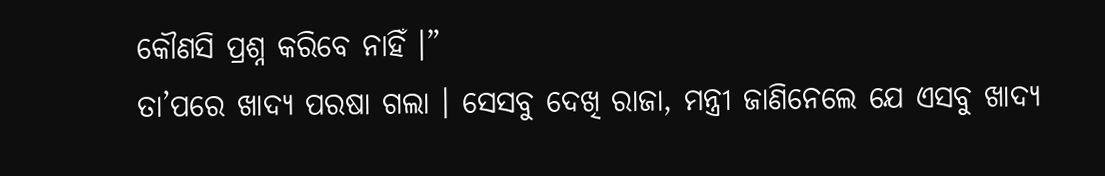କୌଣସି ପ୍ରଶ୍ନ କରିବେ ନାହିଁ ।”
ତା’ପରେ ଖାଦ୍ୟ ପରଷା ଗଲା । ସେସବୁ ଦେଖି ରାଜା, ମନ୍ତ୍ରୀ ଜାଣିନେଲେ ଯେ ଏସବୁ ଖାଦ୍ୟ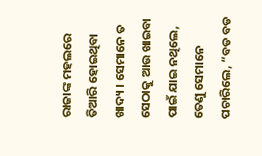ରାଜାଙ୍କ ମହଲରେ ତିଆରି ହୋଇଥିବା ଖାଦ୍ୟ । ସେମାନେ ତ ସେଠାକୁ ଆଉ ଖାଇବା ପାଇଁ ଯାଇ ନଥିଲେ, ତେଣୁ ସେମାନେ ପଚାରିଲେ, “ବଡ ବଡ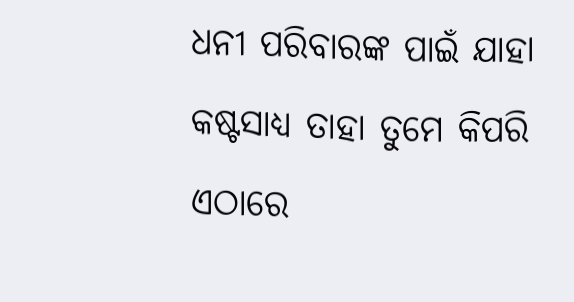ଧନୀ ପରିବାରଙ୍କ ପାଇଁ ଯାହା କଷ୍ଟସାଧ୍ୟ ତାହା ତୁମେ କିପରି ଏଠାରେ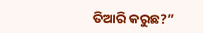ତିଆରି କରୁଛ?”